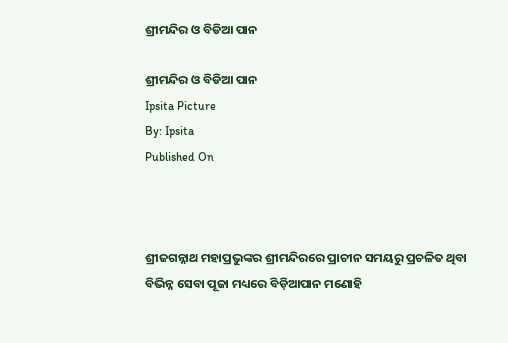ଶ୍ରୀମନ୍ଦିର ଓ ବିଡିଆ ପାନ

ଶ୍ରୀମନ୍ଦିର ଓ ବିଡିଆ ପାନ
Ipsita Picture
By: Ipsita
Published On



ଶ୍ରୀଜଗନ୍ନାଥ ମହାପ୍ରଭୁଙ୍କର ଶ୍ରୀମନ୍ଦିରରେ ପ୍ରାଚୀନ ସମୟରୁ ପ୍ରଚଳିତ ଥିବା ବିଭିନ୍ନ ସେବା ପୂଜା ମଧ୍ୟରେ ବିଡ଼ିଆପାନ ମଣୋହି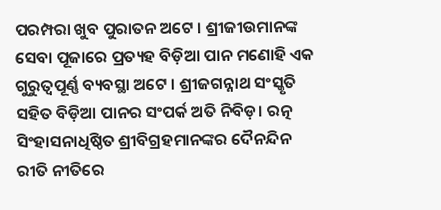ପରମ୍ପରା ଖୁବ ପୁରାତନ ଅଟେ । ଶ୍ରୀଜୀଉମାନଙ୍କ ସେବା ପୂଜାରେ ପ୍ରତ୍ୟହ ବିଡ଼ିଆ ପାନ ମଣୋହି ଏକ ଗୁରୁତ୍ୱପୂର୍ଣ୍ଣ ବ୍ୟବସ୍ଥା ଅଟେ । ଶ୍ରୀଜଗନ୍ନାଥ ସଂସ୍କୃତି ସହିତ ବିଡ଼ିଆ ପାନର ସଂପର୍କ ଅତି ନିବିଡ଼। ରତ୍ନ ସିଂହାସନାଧିଷ୍ଠିତ ଶ୍ରୀବିଗ୍ରହମାନଙ୍କର ଦୈନନ୍ଦିନ ରୀତି ନୀତିରେ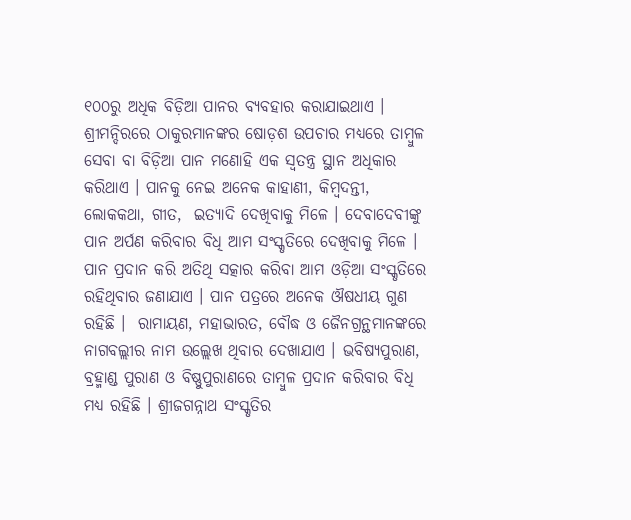୧୦୦ରୁ ଅଧିକ ବିଡ଼ିଆ ପାନର ବ୍ୟବହାର କରାଯାଇଥାଏ । ଶ୍ରୀମନ୍ଦିରରେ ଠାକୁରମାନଙ୍କର ଷୋଡ଼ଶ ଉପଚାର ମଧ୍ୟରେ ତାମ୍ବୁଳ ସେବା ବା ବିଡ଼ିଆ ପାନ ମଣୋହି ଏକ ସ୍ୱତନ୍ତ୍ର ସ୍ଥାନ ଅଧିକାର କରିଥାଏ । ପାନକୁ ନେଇ ଅନେକ କାହାଣୀ, କିମ୍ବଦନ୍ତୀ, ଲୋକକଥା, ଗୀତ,  ଇତ୍ୟାଦି ଦେଖିବାକୁ ମିଳେ । ଦେବାଦେବୀଙ୍କୁ ପାନ ଅର୍ପଣ କରିବାର ବିଧି ଆମ ସଂସ୍କୃତିରେ ଦେଖିବାକୁ ମିଳେ । ପାନ ପ୍ରଦାନ କରି ଅତିଥି ସତ୍କାର କରିବା ଆମ ଓଡ଼ିଆ ସଂସ୍କୃତିରେ ରହିଥିବାର ଜଣାଯାଏ । ପାନ ପତ୍ରରେ ଅନେକ ଔଷଧୀୟ ଗୁଣ ରହିଛି ।  ରାମାୟଣ, ମହାଭାରତ, ବୌଦ୍ଧ ଓ ଜୈନଗ୍ରନ୍ଥମାନଙ୍କରେ ନାଗବଲ୍ଲୀର ନାମ ଉଲ୍ଲେଖ ଥିବାର ଦେଖାଯାଏ । ଭବିଷ୍ୟପୁରାଣ, ବ୍ରହ୍ମାଣ୍ଡ ପୁରାଣ ଓ ବିଷ୍ଣୁପୁରାଣରେ ତାମ୍ବୁଳ ପ୍ରଦାନ କରିବାର ବିଧି ମଧ୍ୟ ରହିଛି । ଶ୍ରୀଜଗନ୍ନାଥ ସଂସ୍କୃତିର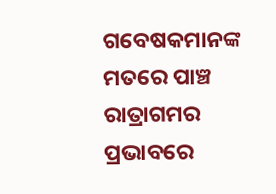ଗବେଷକମାନଙ୍କ ମତରେ ପାଞ୍ଚ ରାତ୍ରାଗମର ପ୍ରଭାବରେ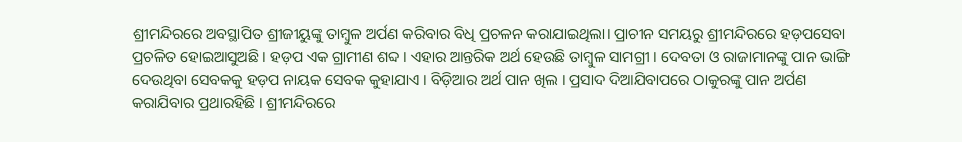ଶ୍ରୀମନ୍ଦିରରେ ଅବସ୍ଥାପିତ ଶ୍ରୀଜୀୟୁଙ୍କୁ ତାମ୍ବୁଳ ଅର୍ପଣ କରିବାର ବିଧି ପ୍ରଚଳନ କରାଯାଇଥିଲା। ପ୍ରାଚୀନ ସମୟରୁ ଶ୍ରୀମନ୍ଦିରରେ ହଡ଼ପସେବା ପ୍ରଚଳିତ ହୋଇଆସୁଅଛି । ହଡ଼ପ ଏକ ଗ୍ରାମୀଣ ଶବ୍ଦ । ଏହାର ଆନ୍ତରିକ ଅର୍ଥ ହେଉଛି ତାମ୍ବୁଳ ସାମଗ୍ରୀ । ଦେବତା ଓ ରାଜାମାନଙ୍କୁ ପାନ ଭାଙ୍ଗି ଦେଉଥିବା ସେବକକୁ ହଡ଼ପ ନାୟକ ସେବକ କୁହାଯାଏ । ବିଡ଼ିଆର ଅର୍ଥ ପାନ ଖିଲ । ପ୍ରସାଦ ଦିଆଯିବାପରେ ଠାକୁରଙ୍କୁ ପାନ ଅର୍ପଣ କରାଯିବାର ପ୍ରଥାରହିଛି । ଶ୍ରୀମନ୍ଦିରରେ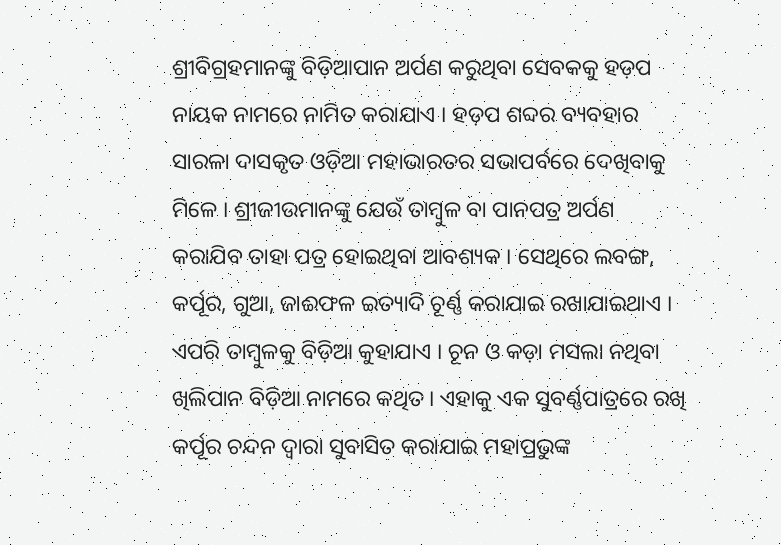ଶ୍ରୀବିଗ୍ରହମାନଙ୍କୁ ବିଡ଼ିଆପାନ ଅର୍ପଣ କରୁଥିବା ସେବକକୁ ହଡ଼ପ ନାୟକ ନାମରେ ନାମିତ କରାଯାଏ । ହଡ଼ପ ଶବ୍ଦର ବ୍ୟବହାର ସାରଳା ଦାସକୃତ ଓଡ଼ିଆ ମହାଭାରତର ସଭାପର୍ବରେ ଦେଖିବାକୁ ମିଳେ । ଶ୍ରୀଜୀଉମାନଙ୍କୁ ଯେଉଁ ତାମ୍ବୁଳ ବା ପାନପତ୍ର ଅର୍ପଣ କରାଯିବ ତାହା ପତ୍ର ହୋଇଥିବା ଆବଶ୍ୟକ । ସେଥିରେ ଲବଙ୍ଗ, କର୍ପୂର, ଗୁଆ, ଜାଈଫଳ ଇତ୍ୟାଦି ଚୂର୍ଣ୍ଣ କରାଯାଇ ରଖାଯାଇଥାଏ । ଏପରି ତାମ୍ବୁଳକୁ ବିଡ଼ିଆ କୁହାଯାଏ । ଚୂନ ଓ କଡ଼ା ମସଲା ନଥିବା ଖିଲିପାନ ବିଡ଼ିଆ ନାମରେ କଥିତ। ଏହାକୁ ଏକ ସୁବର୍ଣ୍ଣପାତ୍ରରେ ରଖି କର୍ପୂର ଚନ୍ଦନ ଦ୍ୱାରା ସୁବାସିତ କରାଯାଇ ମହାପ୍ରଭୁଙ୍କ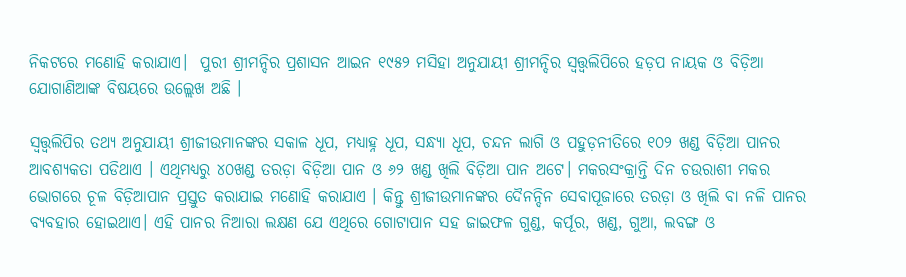ନିକଟରେ ମଣୋହି କରାଯାଏ।  ପୁରୀ ଶ୍ରୀମନ୍ଦିର ପ୍ରଶାସନ ଆଇନ ୧୯୫୨ ମସିହା ଅନୁଯାୟୀ ଶ୍ରୀମନ୍ଦିର ସ୍ୱତ୍ତ୍ୱଲିପିରେ ହଡ଼ପ ନାୟକ ଓ ବିଡ଼ିଆ ଯୋଗାଣିଆଙ୍କ ବିଷୟରେ ଉଲ୍ଲେଖ ଅଛି ।

ସ୍ୱତ୍ତ୍ୱଲିପିର ତଥ୍ୟ ଅନୁଯାୟୀ ଶ୍ରୀଜୀଉମାନଙ୍କର ସକାଳ ଧୂପ, ମଧ୍ୟାହ୍ନ ଧୂପ, ସନ୍ଧ୍ୟା ଧୂପ, ଚନ୍ଦନ ଲାଗି ଓ ପହୁଡ଼ନୀତିରେ ୧୦୨ ଖଣ୍ଡ ବିଡ଼ିଆ ପାନର ଆବଶ୍ୟକତା ପଡିଥାଏ । ଏଥିମଧ୍ୟରୁ ୪୦ଖଣ୍ଡ ତରଡ଼ା ବିଡ଼ିଆ ପାନ ଓ ୬୨ ଖଣ୍ଡ ଖିଲି ବିଡ଼ିଆ ପାନ ଅଟେ। ମକରସଂକ୍ରାନ୍ତି ଦିନ ଚଉରାଶୀ ମକର ଭୋଗରେ ଚୂଳ ବିଡ଼ିଆପାନ ପ୍ରସ୍ତୁତ କରାଯାଇ ମଣୋହି କରାଯାଏ । କିନ୍ତୁ ଶ୍ରୀଜୀଉମାନଙ୍କର ଦୈନନ୍ଦିନ ସେବାପୂଜାରେ ତରଡ଼ା ଓ ଖିଲି ବା ନଳି ପାନର ବ୍ୟବହାର ହୋଇଥାଏ। ଏହି ପାନର ନିଆରା ଲକ୍ଷଣ ଯେ ଏଥିରେ ଗୋଟାପାନ ସହ ଜାଇଫଳ ଗୁଣ୍ଡ, କର୍ପୂର, ଖଣ୍ଡ, ଗୁଆ, ଲବଙ୍ଗ ଓ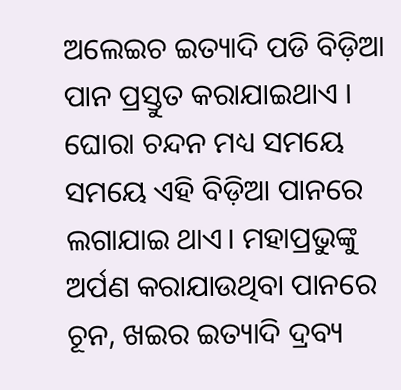ଅଲେଇଚ ଇତ୍ୟାଦି ପଡି ବିଡ଼ିଆ ପାନ ପ୍ରସ୍ତୁତ କରାଯାଇଥାଏ । ଘୋରା ଚନ୍ଦନ ମଧ୍ୟ ସମୟେ ସମୟେ ଏହି ବିଡ଼ିଆ ପାନରେ ଲଗାଯାଇ ଥାଏ। ମହାପ୍ରଭୁଙ୍କୁ ଅର୍ପଣ କରାଯାଉଥିବା ପାନରେ ଚୂନ, ଖଇର ଇତ୍ୟାଦି ଦ୍ରବ୍ୟ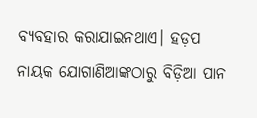ବ୍ୟବହାର କରାଯାଇନଥାଏ। ହଡ଼ପ ନାୟକ ଯୋଗାଣିଆଙ୍କଠାରୁ ବିଡ଼ିଆ ପାନ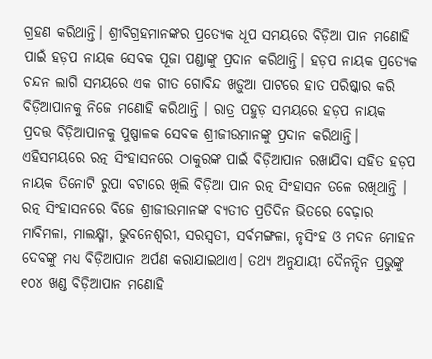ଗ୍ରହଣ କରିଥାନ୍ତି। ଶ୍ରୀବିଗ୍ରହମାନଙ୍କର ପ୍ରତ୍ୟେକ ଧୂପ ସମୟରେ ବିଡ଼ିଆ ପାନ ମଣୋହି ପାଇଁ ହଡ଼ପ ନାୟକ ସେବକ ପୂଜା ପଣ୍ଡାଙ୍କୁ ପ୍ରଦାନ କରିଥାନ୍ତି। ହଡ଼ପ ନାୟକ ପ୍ରତ୍ୟେକ ଚନ୍ଦନ ଲାଗି ସମୟରେ ଏକ ଗୀତ ଗୋବିନ୍ଦ ଖଡ଼ୁଆ ପାଟରେ ହାତ ପରିଷ୍କାର କରି ବିଡ଼ିଆପାନକୁ ନିଜେ ମଣୋହି କରିଥାନ୍ତି । ରାତ୍ର ପହୁଡ଼ ସମୟରେ ହଡ଼ପ ନାୟକ ପ୍ରଦତ୍ତ ବିଡ଼ିଆପାନକୁ ପୁଷ୍ପାଳକ ସେବକ ଶ୍ରୀଜୀଉମାନଙ୍କୁ ପ୍ରଦାନ କରିଥାନ୍ତି। ଏହିସମୟରେ ରତ୍ନ ସିଂହାସନରେ ଠାକୁରଙ୍କ ପାଇଁ ବିଡ଼ିଆପାନ ରଖାଯିବା ସହିତ ହଡ଼ପ ନାୟକ ତିନୋଟି ରୁପା ବଟାରେ ଖିଲି ବିଡ଼ିଆ ପାନ ରତ୍ନ ସିଂହାସନ ତଳେ ରଖିଥାନ୍ତି । ରତ୍ନ ସିଂହାସନରେ ବିଜେ ଶ୍ରୀଜୀଉମାନଙ୍କ ବ୍ୟତୀତ ପ୍ରତିଦିନ ଭିତରେ ବେଢ଼ାର ମାବିମଳା, ମାଲକ୍ଷ୍ମୀ, ଭୁବନେଶ୍ୱରୀ, ସରସ୍ୱତୀ, ସର୍ବମଙ୍ଗଳା, ନୃସିଂହ ଓ ମଦନ ମୋହନ ଦେବଙ୍କୁ ମଧ୍ୟ ବିଡ଼ିଆପାନ ଅର୍ପଣ କରାଯାଇଥାଏ। ତଥ୍ୟ ଅନୁଯାୟୀ ଦୈନନ୍ଦିନ ପ୍ରଭୁଙ୍କୁ ୧୦୪ ଖଣ୍ଡ ବିଡ଼ିଆପାନ ମଣୋହି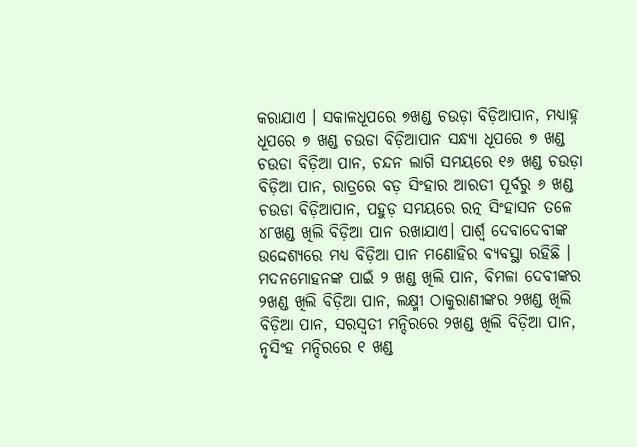କରାଯାଏ । ସକାଳଧୂପରେ ୭ଖଣ୍ଡ ଚଉଡ଼ା ବିଡ଼ିଆପାନ, ମଧ୍ୟାହ୍ନ ଧୂପରେ ୭ ଖଣ୍ଡ ଚଉଡା ବିଡ଼ିଆପାନ ସନ୍ଧ୍ୟା ଧୂପରେ ୭ ଖଣ୍ଡ ଚଉଡା ବିଡ଼ିଆ ପାନ, ଚନ୍ଦନ ଲାଗି ସମୟରେ ୧୬ ଖଣ୍ଡ ଚଉଡ଼ା ବିଡ଼ିଆ ପାନ, ରାତ୍ରରେ ବଡ଼ ସିଂହାର ଆରତୀ ପୂର୍ବରୁ ୬ ଖଣ୍ଡ ଚଉଡା ବିଡ଼ିଆପାନ, ପହୁଡ଼ ସମୟରେ ରତ୍ନ ସିଂହାସନ ତଳେ ୪୮ଖଣ୍ଡ ଖିଲି ବିଡ଼ିଆ ପାନ ରଖାଯାଏ। ପାର୍ଶ୍ବ ଦେବାଦେବୀଙ୍କ ଉଦ୍ଦେଶ୍ୟରେ ମଧ୍ୟ ବିଡ଼ିଆ ପାନ ମଣୋହିର ବ୍ୟବସ୍ଥା ରହିଛି । ମଦନମୋହନଙ୍କ ପାଇଁ ୨ ଖଣ୍ଡ ଖିଲି ପାନ, ବିମଳା ଦେବୀଙ୍କର ୨ଖଣ୍ଡ ଖିଲି ବିଡ଼ିଆ ପାନ, ଲକ୍ଷ୍ମୀ ଠାକୁରାଣୀଙ୍କର ୨ଖଣ୍ଡ ଖିଲି ବିଡ଼ିଆ ପାନ, ସରସ୍ୱତୀ ମନ୍ଦିରରେ ୨ଖଣ୍ଡ ଖିଲି ବିଡ଼ିଆ ପାନ, ନୃସିଂହ ମନ୍ଦିରରେ ୧ ଖଣ୍ଡ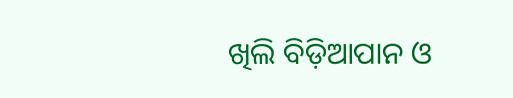ଖିଲି ବିଡ଼ିଆପାନ ଓ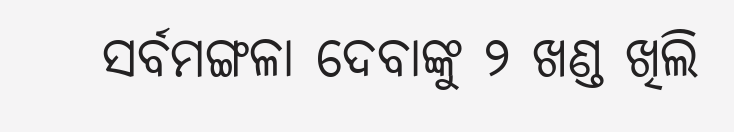ସର୍ବମଙ୍ଗଳା ଦେବାଙ୍କୁ ୨ ଖଣ୍ଡ ଖିଲି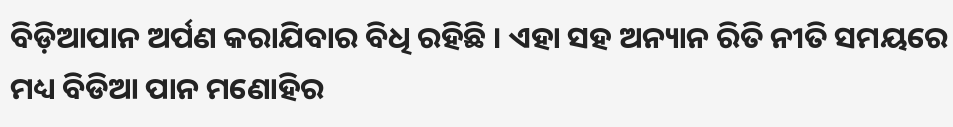ବିଡ଼ିଆପାନ ଅର୍ପଣ କରାଯିବାର ବିଧି ରହିଛି । ଏହା ସହ ଅନ୍ୟାନ ରିତି ନୀତି ସମୟରେ ମଧ୍ୟ ବିଡିଆ ପାନ ମଣୋହିର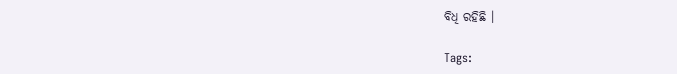ବିଧି ରହିଛି ।

Tags: